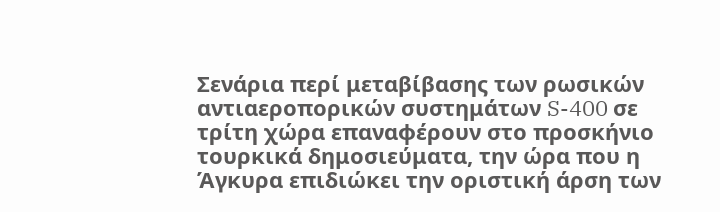Σενάρια περί μεταβίβασης των ρωσικών αντιαεροπορικών συστημάτων S-400 σε τρίτη χώρα επαναφέρουν στο προσκήνιο τουρκικά δημοσιεύματα, την ώρα που η Άγκυρα επιδιώκει την οριστική άρση των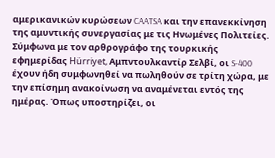αμερικανικών κυρώσεων CAATSA και την επανεκκίνηση της αμυντικής συνεργασίας με τις Ηνωμένες Πολιτείες.
Σύμφωνα με τον αρθρογράφο της τουρκικής εφημερίδας Hürriyet, Αμπντουλκαντίρ Σελβί, οι S-400 έχουν ήδη συμφωνηθεί να πωληθούν σε τρίτη χώρα, με την επίσημη ανακοίνωση να αναμένεται εντός της ημέρας. Όπως υποστηρίζει, οι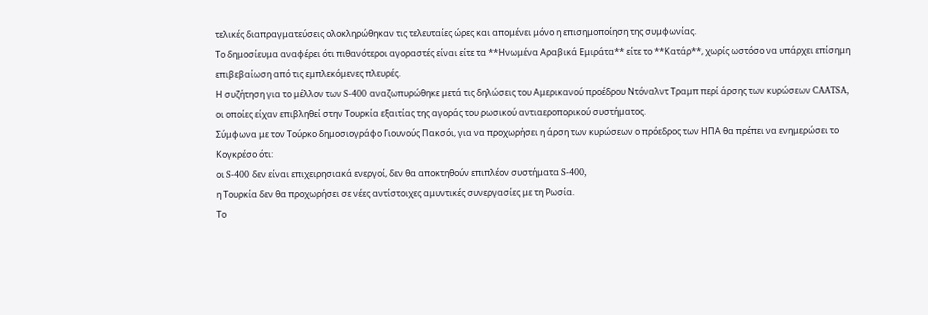τελικές διαπραγματεύσεις ολοκληρώθηκαν τις τελευταίες ώρες και απομένει μόνο η επισημοποίηση της συμφωνίας.
Το δημοσίευμα αναφέρει ότι πιθανότεροι αγοραστές είναι είτε τα **Ηνωμένα Αραβικά Εμιράτα** είτε το **Κατάρ**, χωρίς ωστόσο να υπάρχει επίσημη επιβεβαίωση από τις εμπλεκόμενες πλευρές.
Η συζήτηση για το μέλλον των S-400 αναζωπυρώθηκε μετά τις δηλώσεις του Αμερικανού προέδρου Ντόναλντ Τραμπ περί άρσης των κυρώσεων CAATSA, οι οποίες είχαν επιβληθεί στην Τουρκία εξαιτίας της αγοράς του ρωσικού αντιαεροπορικού συστήματος.
Σύμφωνα με τον Τούρκο δημοσιογράφο Γιουνούς Πακσόι, για να προχωρήσει η άρση των κυρώσεων ο πρόεδρος των ΗΠΑ θα πρέπει να ενημερώσει το Κογκρέσο ότι:
οι S-400 δεν είναι επιχειρησιακά ενεργοί, δεν θα αποκτηθούν επιπλέον συστήματα S-400,
η Τουρκία δεν θα προχωρήσει σε νέες αντίστοιχες αμυντικές συνεργασίες με τη Ρωσία.
Το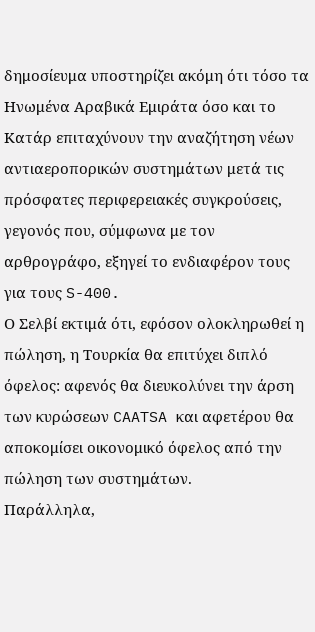δημοσίευμα υποστηρίζει ακόμη ότι τόσο τα Ηνωμένα Αραβικά Εμιράτα όσο και το Κατάρ επιταχύνουν την αναζήτηση νέων αντιαεροπορικών συστημάτων μετά τις πρόσφατες περιφερειακές συγκρούσεις, γεγονός που, σύμφωνα με τον αρθρογράφο, εξηγεί το ενδιαφέρον τους για τους S-400.
Ο Σελβί εκτιμά ότι, εφόσον ολοκληρωθεί η πώληση, η Τουρκία θα επιτύχει διπλό όφελος: αφενός θα διευκολύνει την άρση των κυρώσεων CAATSA και αφετέρου θα αποκομίσει οικονομικό όφελος από την πώληση των συστημάτων.
Παράλληλα,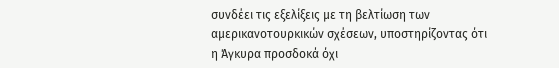συνδέει τις εξελίξεις με τη βελτίωση των αμερικανοτουρκικών σχέσεων, υποστηρίζοντας ότι η Άγκυρα προσδοκά όχι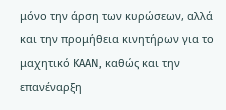μόνο την άρση των κυρώσεων, αλλά και την προμήθεια κινητήρων για το μαχητικό KAAN, καθώς και την επανέναρξη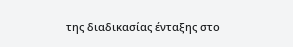της διαδικασίας ένταξης στο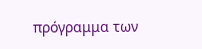πρόγραμμα των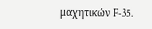μαχητικών F-35.